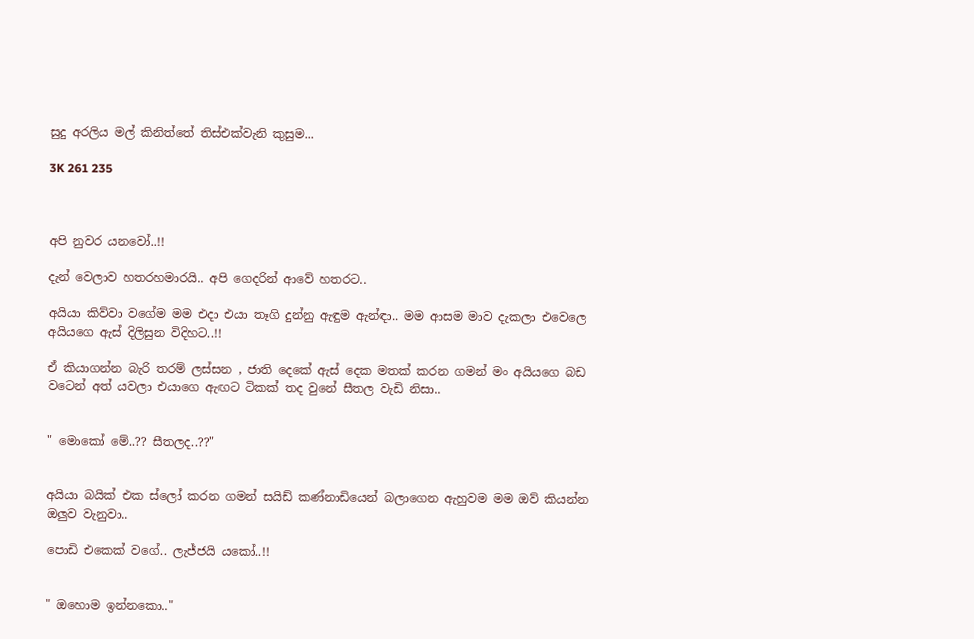සුදු අරලිය මල් කිනිත්තේ තිස්එක්වැනි කුසුම...

3K 261 235



අපි නුවර යනවෝ..!!

දැන් වෙලාව හතරහමාරයි.. අපි ගෙදරින් ආවේ හතරට..

අයියා කිව්වා වගේම මම එදා එයා තෑගි දුන්නු ඇඳුම ඇන්ඳා.. මම ආසම මාව දැකලා එවෙලෙ අයියගෙ ඇස් දිලිසුන විදිහට..!!

ඒ කියාගන්න බැරි තරම් ලස්සන , ජාති දෙකේ ඇස් දෙක මතක් කරන ගමන් මං අයියගෙ බඩ වටෙන් අත් යවලා එයාගෙ ඇඟට ටිකක් තද වුනේ සීතල වැඩි නිසා..


" මොකෝ මේ..?? සීතලද..??"


අයියා බයික් එක ස්ලෝ කරන ගමන් සයිඩ් කණ්නාඩියෙන් බලාගෙන ඇහුවම මම ඔව් කියන්න ඔලුව වැනුවා..

පොඩි එකෙක් වගේ.. ලැජ්ජයි යකෝ..!!


" ඔහොම ඉන්නකො.."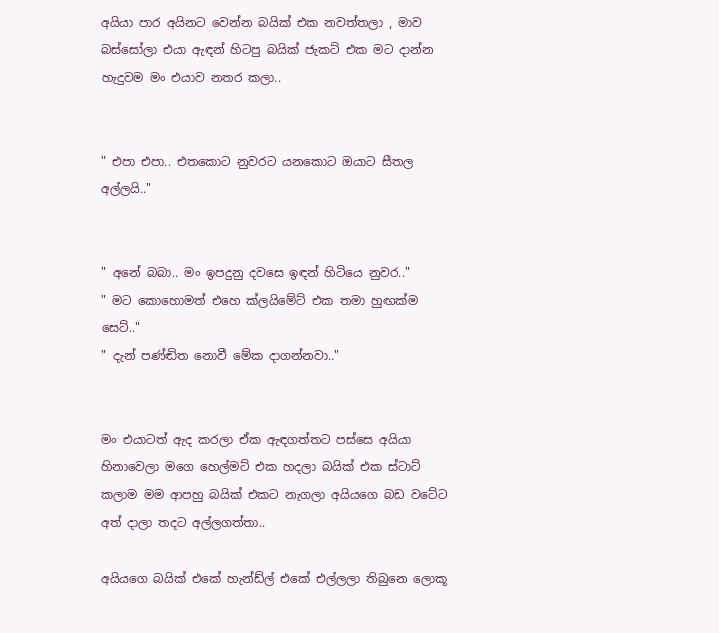අයියා පාර අයිනට වෙන්න බයික් එක නවත්තලා , මාව බස්සෝලා එයා ඇඳන් හිටපු බයික් ජැකට් එක මට දාන්න හැදුවම මං එයාව නතර කලා..


" එපා එපා.. එතකොට නුවරට යනකොට ඔයාට සීතල අල්ලයි.."


" අනේ බබා.. මං ඉපදුනු දවසෙ ඉඳන් හිටියෙ නුවර.."
" මට කොහොමත් එහෙ ක්ලයිමේට් එක තමා හුඟක්ම සෙට්.."
" දැන් පණ්ඬිත නොවී මේක දාගන්නවා.."


මං එයාටත් ඇද කරලා ඒක ඇඳගත්තට පස්සෙ අයියා හිනාවෙලා මගෙ හෙල්මට් එක හදලා බයික් එක ස්ටාට් කලාම මම ආපහු බයික් එකට නැගලා අයියගෙ බඩ වටේට අත් දාලා තදට අල්ලගත්තා..

අයියගෙ බයික් එකේ හැන්ඩ්ල් එකේ එල්ලලා තිබුනෙ ලොකූ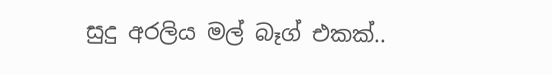සුදු අරලිය මල් බෑග් එකක්..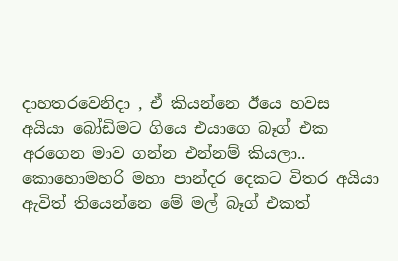දාහතරවෙනිදා , ඒ කියන්නෙ ඊයෙ හවස අයියා බෝඩිමට ගියෙ එයාගෙ බෑග් එක අරගෙන මාව ගන්න එන්නම් කියලා.. කොහොමහරි මහා පාන්දර දෙකට විතර අයියා ඇවිත් තියෙන්නෙ මේ මල් බෑග් එකත්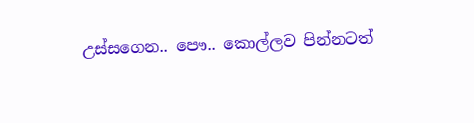උස්සගෙන.. පෞ.. කොල්ලව පින්නටත්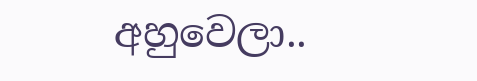අහුවෙලා..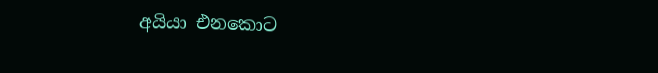අයියා එනකොට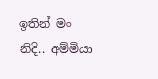ඉතින් මං නිදි.. අම්මියා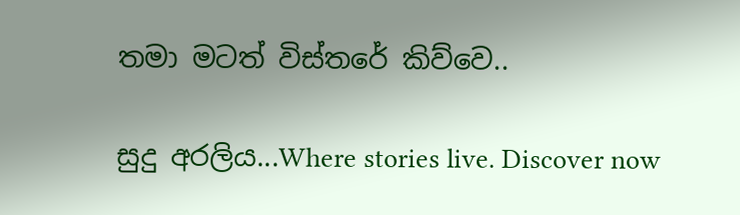තමා මටත් විස්තරේ කිව්වෙ..

සුදු අරලිය...Where stories live. Discover now